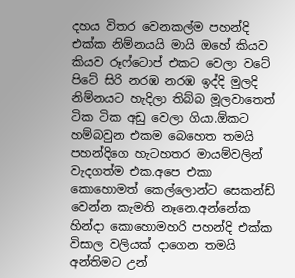දහය විතර වෙනකල්ම පහන්දි එක්ක නිම්නයයි මායි ඔහේ කියව කියව රූෆ්ටොප් එකට වෙලා වටේ පිටේ සිරි නරඹ නරඹ ඉද්දි මුලදි නිම්නයට හැදිලා තිබ්බ මූලවාතෙත් ටික ටික අඩු වෙලා ගියා.ඕකට හම්බවුන එකම බෙහෙත තමයි පහන්දිගෙ හැටහතර මායම්වලින් වැදගත්ම එක.අපෙ එකා කොහොමත් කෙල්ලොන්ට සෙකන්ඩ් වෙන්න කැමති නෑනෙ.අන්නේක හින්දා කොහොමහරි පහන්දි එක්ක විසාල වලියක් දාගෙන තමයි අන්තිමට උන්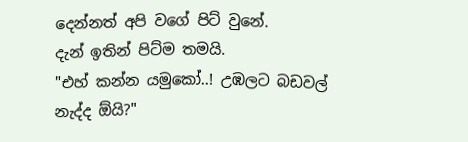දෙන්නත් අපි වගේ පිට් වුනේ.
දැන් ඉතින් පිට්ම තමයි.
"එහ් කන්න යමුකෝ..! උඹලට බඩවල් නැද්ද ඕයි?"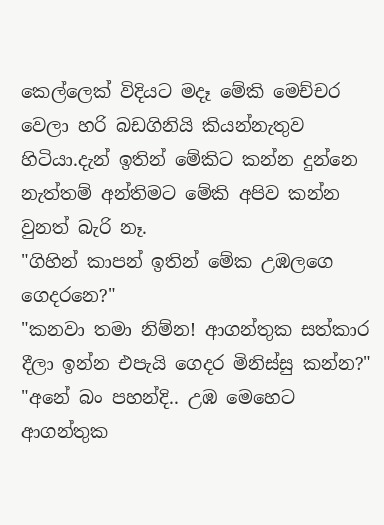කෙල්ලෙක් විදියට මදෑ මේකි මෙච්චර වෙලා හරි බඩගිනියි කියන්නැතුව හිටියා.දැන් ඉතින් මේකිට කන්න දුන්නෙ නැත්තම් අන්තිමට මේකි අපිව කන්න වුනත් බැරි නෑ.
"ගිහින් කාපන් ඉතින් මේක උඹලගෙ ගෙදරනෙ?"
"කනවා තමා නිම්න! ආගන්තුක සත්කාර දීලා ඉන්න එපැයි ගෙදර මිනිස්සු කන්න?"
"අනේ බං පහන්දි.. උඹ මෙහෙට ආගන්තුක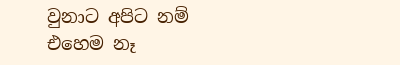වුනාට අපිට නම් එහෙම නෑ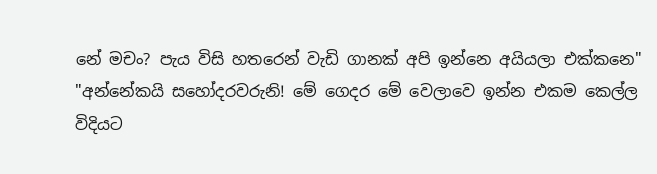නේ මචං? පැය විසි හතරෙන් වැඩි ගානක් අපි ඉන්නෙ අයියලා එක්කනෙ"
"අන්නේකයි සහෝදරවරුනි! මේ ගෙදර මේ වෙලාවෙ ඉන්න එකම කෙල්ල විදියට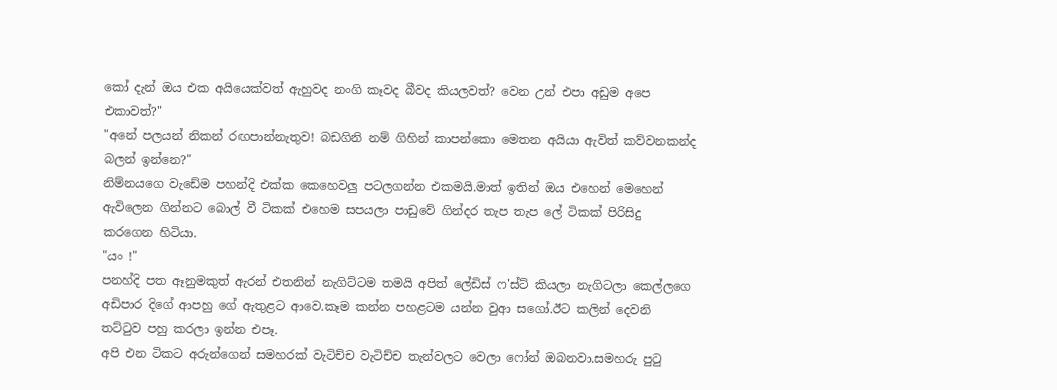කෝ දැන් ඔය එක අයියෙක්වත් ඇහුවද නංගි කෑවද බීවද කියලවත්? වෙන උන් එපා අඩුම අපෙ එකාවත්?"
"අනේ පලයන් නිකන් රඟපාන්නැතුව! බඩගිනි නම් ගිහින් කාපන්කො මෙතන අයියා ඇවිත් කව්වනකන්ද බලන් ඉන්නෙ?"
නිම්නයගෙ වැඩේම පහන්දි එක්ක කෙහෙවලු පටලගන්න එකමයි.මාත් ඉතින් ඔය එහෙන් මෙහෙන් ඇවිලෙන ගින්නට බොල් වී ටිකක් එහෙම සපයලා පාඩුවේ ගින්දර තැප තැප ලේ ටිකක් පිරිසිදු කරගෙන හිටියා.
"යං !"
පනහ්දි පත ඈනුමකුත් ඇරන් එතනින් නැගිට්ටම තමයි අපිත් ලේඩිස් ෆ'ස්ට් කියලා නැගිටලා කෙල්ලගෙ අඩිපාර දිගේ ආපහු ගේ ඇතුළට ආවෙ.කෑම කන්න පහළටම යන්න වුආ සගෝ.ඊට කලින් දෙවනි තට්ටුව පහු කරලා ඉන්න එපෑ.
අපි එන ටිකට අරුන්ගෙන් සමහරක් වැටිච්ච වැටිච්ච තැන්වලට වෙලා ෆෝන් ඔබනවා.සමහරු පුටු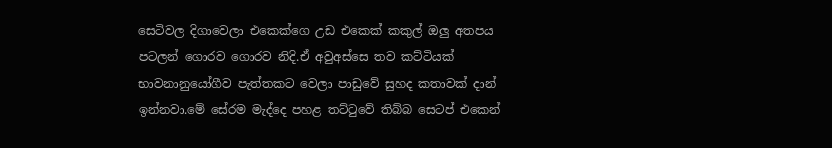සෙටිවල දිගාවෙලා එකෙක්ගෙ උඩ එකෙක් කකුල් ඔලු අතපය පටලන් ගොරව ගොරව නිදි.ඒ අවුඅස්සෙ තව කට්ටියක් භාවනානුයෝගීව පැත්තකට වෙලා පාඩුවේ සුහද කතාවක් දාන් ඉන්නවා.මේ සේරම මැද්දෙ පහළ තට්ටුවේ තිබ්බ සෙටප් එකෙන්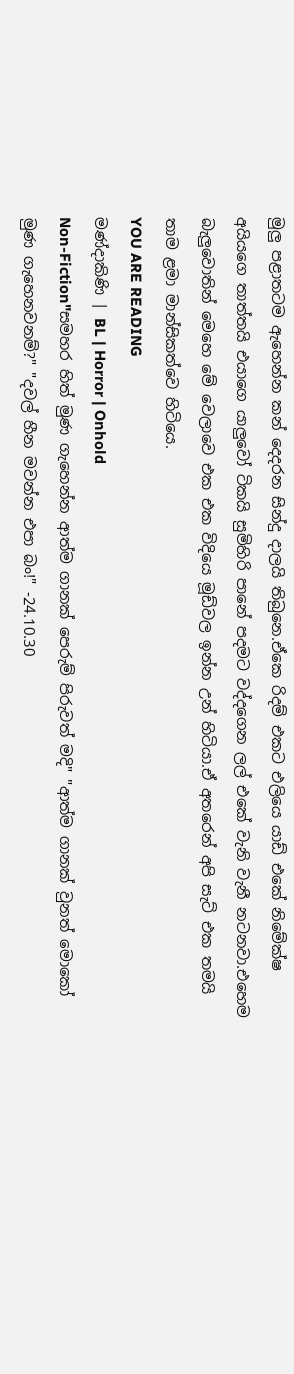මුලු පළාතටම ඇහෙන්න කන් දෙදරන සින්දු දාලයි තිබුනෙ.ඒකෙ රිදම් එකට එලියෙ යාඩ් එකේ නිමේක්ෂ අයියගෙ තාත්තයි එයාගෙ යාලුවෝ ටිකයි සුමිහිරි පානේ පදමට වද්දගෙන ලල් එකේ වැනි වැනී නටනවා.එහෙම බැලුවොතින් මෙහෙ මේ වෙලාවෙ එක එක විදියෙ මූඩ්වල ඉන්න උන් හිටියා.ඒ අතරෙන් අපි සැට් එක තමයි තාම ළමා මාන්සිකත්වෙ හිටියෙ.
YOU ARE READING
මණ්දාකිණි | BL | Horror | Onhold
Non-Fiction"සමහර හිත් මුණ ගැහෙන්න ආත්ම ගානක් පෙරුම් පිරුවත් මදි" "ආත්ම ගානක් වුනත් මොකෝ මුණ ගැහෙනවනම්?" "දවල් හීන මවන්න එපා බං!" -24.10.30